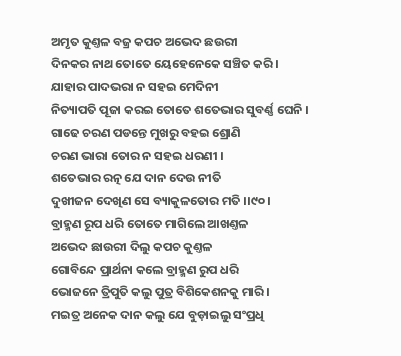ଅମୃତ କୁଣ୍ତଳ ବଜ୍ର କପଚ ଅଭେଦ ଛଉରୀ
ଦିନକର ନାଥ ତୋତେ ୟେହେନେକେ ସଞ୍ଚିତ କରି ।
ଯାହାର ପାଦଭରା ନ ସହଇ ମେଦିନୀ
ନିତ୍ୟାପତି ପୂଜା କରଇ ତୋତେ ଶତେଭାର ସୁବର୍ଣ୍ଣ ଘେନି ।
ଗାଢେ ଚରଣ ପଡନ୍ତେ ମୁଖରୁ ବହଇ ଶ୍ରୋଣି
ଚରଣ ଭାରା ତୋର ନ ସହଇ ଧରଣୀ ।
ଶତେଭାର ରତ୍ନ ଯେ ଦାନ ଦେଉ ନୀତି
ଦୁଖୀଜନ ଦେଖିଣ ସେ ବ୍ୟାକୁଳତୋର ମତି ।।୯୦।
ବ୍ରାହ୍ମଣ ରୂପ ଧରି ତୋତେ ମାଗିଲେ ଆଖଣ୍ତଳ
ଅଭେଦ ଛାଉରୀ ଦିଲୁ କପଚ କୁଣ୍ତଳ
ଗୋବିନ୍ଦେ ପ୍ରାର୍ଥନା କଲେ ବ୍ରାହ୍ମଣ ରୁପ ଧରି
ଭୋଜନେ ତ୍ରିପୁତି କଲୁ ପୁତ୍ର ବିଶିକେଶନକୁ ମାରି ।
ମଇତ୍ର ଅନେକ ଦାନ କଲୁ ଯେ ବୁଡ଼ାଇଲୁ ସଂପ୍ରଧି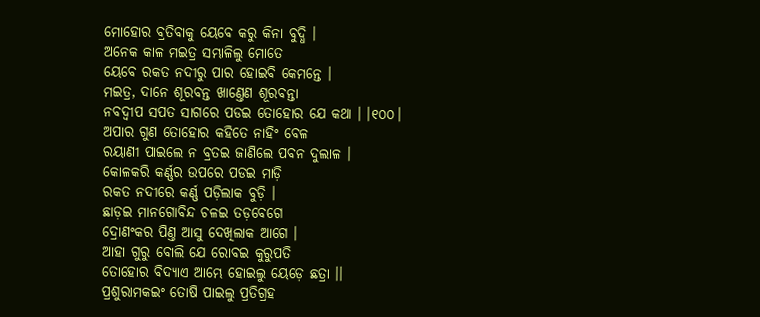ମୋହୋର ବ୍ରତିବାକୁ ୟେବେ କରୁ କିନା ବୁଦ୍ଧି ।
ଅନେକ କାଳ ମଇତ୍ର ସମ୍ଭାଳିଲୁ ମୋତେ
ୟେବେ ରକତ ନଦୀରୁ ପାର ହୋଇବି କେମନ୍ତେ ।
ମଇତ୍ର, ଦାନେ ଶୂରବନ୍ତ ଖାଣ୍ତେଣ ଶୂରବନ୍ତା
ନବଦ୍ୱୀପ ସପତ ସାଗରେ ପଡଇ ତୋହୋର ଯେ କଥା । ।୧୦୦।
ଅପାର ଗୁଣ ତୋହୋର କହିତେ ନାହିଂ ବେଳ
ରୟାଣୀ ପାଇଲେ ନ ବ୍ରତଇ ଜାଣିଲେ ପବନ ଦୁଲାଳ ।
କୋଳକରି କର୍ଣ୍ଣର ଉପରେ ପଡଇ ମାଡ଼ି
ରକତ ନଦୀରେ କର୍ଣ୍ଣ ପଡ଼ିଲାକ ବୁଡ଼ି ।
ଛାଡ଼ଇ ମାନଗୋବିନ୍ଦ ଚଳଇ ତଡ଼ବେଗେ
ଦ୍ରୋଣଂକର ପିଣ୍ତ ଆସୁ ଦେଖିଲାକ ଆଗେ ।
ଆହା ଗୁରୁ ବୋଲି ଯେ ରୋବଇ କୁରୁପତି
ତୋହୋର ବିଦ୍ୟାଏ ଆମ୍ଭେ ହୋଇଲୁ ୟେଡ଼େ ଛତ୍ରା ।।
ପ୍ରଶୁରାମକଇଂ ତୋଷି ପାଇଲୁ ପ୍ରତିଗ୍ରହ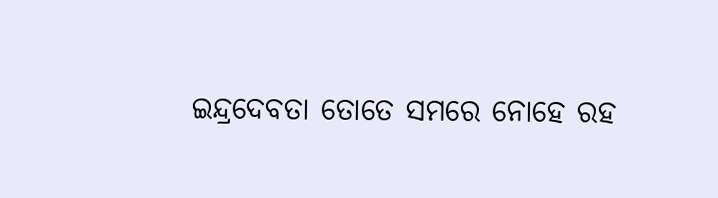ଇନ୍ଦ୍ରଦେବତା ତୋତେ ସମରେ ନୋହେ ରହ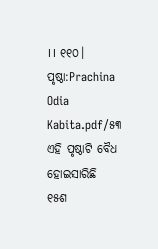।। ୧୧୦।
ପୃଷ୍ଠା:Prachina Odia Kabita.pdf/୫୩
ଏହି ପୃଷ୍ଠାଟି ବୈଧ ହୋଇସାରିଛି
୧୫ଶ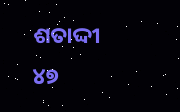ଶତାଦ୍ଦୀ
୪୭